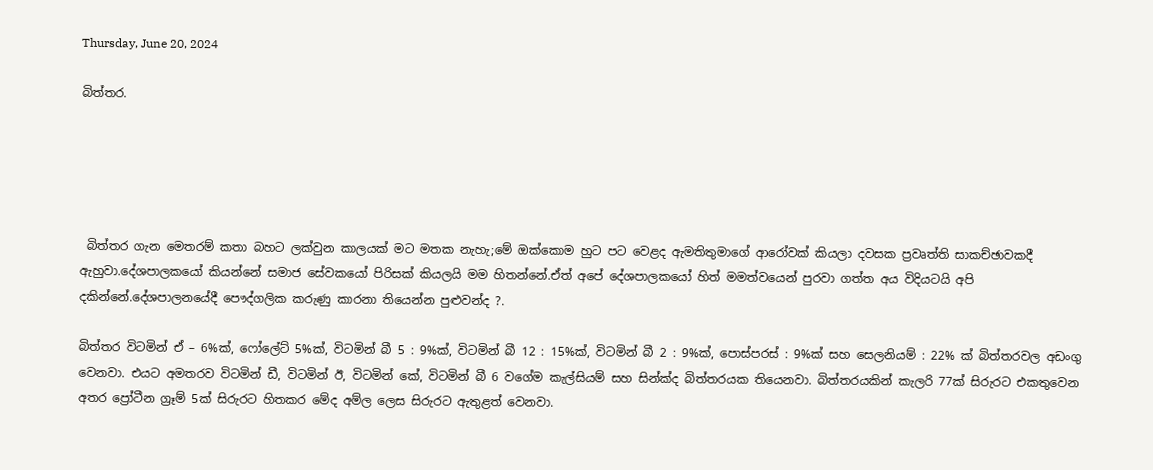Thursday, June 20, 2024

බිත්තර.





 බිත්තර ගැන මෙතරම් කතා බහට ලක්වුන කාලයක් මට මතක නැහැ;මේ ඔක්කොම හුට පට වෙළද ඇමතිතුමාගේ ආරෝවක් කියලා දවසක ප්‍රවෘත්ති සාකච්ඡාවකදී ඇහුවා.දේශපාලකයෝ කියන්නේ සමාජ සේවකයෝ පිරිසක් කියලයි මම හිතන්නේ.ඒත් අපේ දේශපාලකයෝ හිත් මමත්වයෙන් පුරවා ගත්ත අය විදියටයි අපි දකින්නේ.දේශපාලනයේදී පෞද්ගලික කරුණු කාරනා තියෙන්න පුළුවන්ද ?.

බිත්තර විටමින් ඒ – 6%ක්, ෆෝලේට් 5%ක්, විටමින් බී 5 : 9%ක්, විටමින් බී 12 : 15%ක්, විටමින් බී 2 : 9%ක්, පොස්පරස් : 9%ක් සහ සෙලනියම් : 22% ක් බිත්තරවල අඩංගු වෙනවා. එයට අමතරව විටමින් ඩී, විටමින් ඊ, විටමින් කේ, විටමින් බී 6 වගේම කැල්සියම් සහ සින්ක්ද බිත්තරයක තියෙනවා. බිත්තරයකින් කැලරි 77ක් සිරුරට එකතුවෙන අතර ප්‍රෝටීන ග්‍රෑම් 5ක් සිරුරට හිතකර මේද අම්ල ලෙස සිරුරට ඇතුළත් වෙනවා.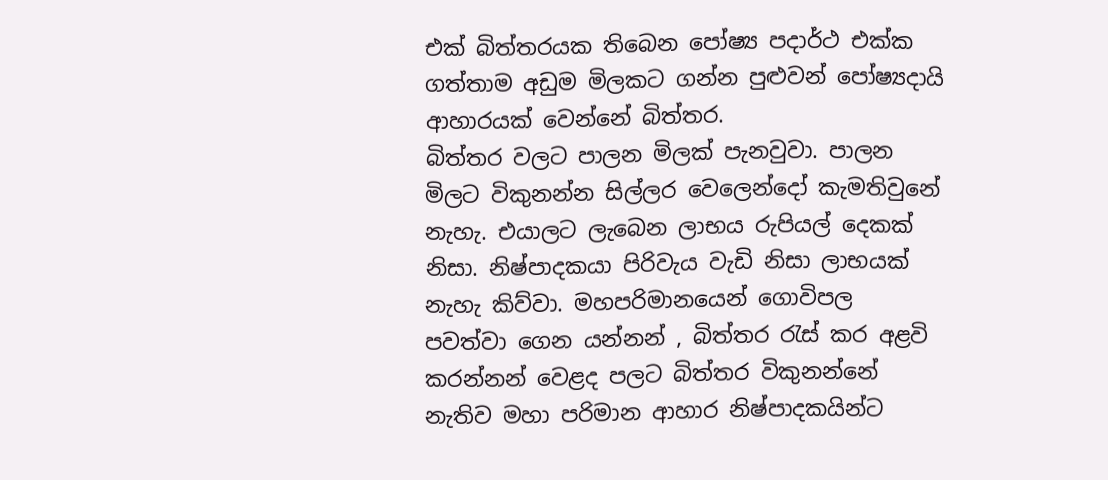එක් බිත්තරයක තිබෙන පෝෂ්‍ය පදාර්ථ එක්ක ගත්තාම අඩුම මිලකට ගන්න පුළුවන් පෝෂ්‍යදායි ආහාරයක් වෙන්නේ බිත්තර.
බිත්තර වලට පාලන මිලක් පැනවුවා. පාලන මිලට විකුනන්න සිල්ලර වෙලෙන්දෝ කැමතිවුනේ නැහැ. එයාලට ලැබෙන ලාභය රුපියල් දෙකක් නිසා. නිෂ්පාදකයා පිරිවැය වැඩි නිසා ලාභයක් නැහැ කිව්වා. මහපරිමානයෙන් ගොවිපල පවත්වා ගෙන යන්නන් , බිත්තර රැස් කර අළවි කරන්නන් වෙළද පලට බිත්තර විකුනන්නේ නැතිව මහා පරිමාන ආහාර නිෂ්පාදකයින්ට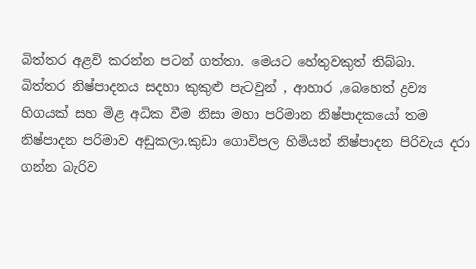බිත්තර අළවි කරන්න පටන් ගත්තා. මෙයට හේතුවකුත් තිබ්බා.
බිත්තර නිෂ්පාදනය සදහා කුකුළු පැටවුන් , ආහාර ,බෙහෙත් ද්‍රව්‍ය හිගයක් සහ මිළ අධික වීම නිසා මහා පරිමාන නිෂ්පාදකයෝ තම නිෂ්පාදන පරිමාව අඩුකලා.කුඩා ගොවිපල හිමියන් නිෂ්පාදන පිරිවැය දරා ගන්න බැරිව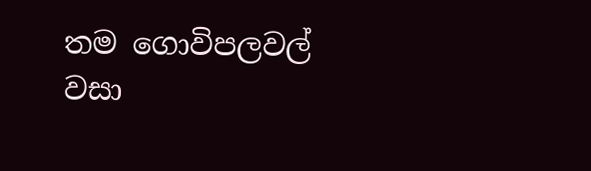තම ගොවිපලවල් වසා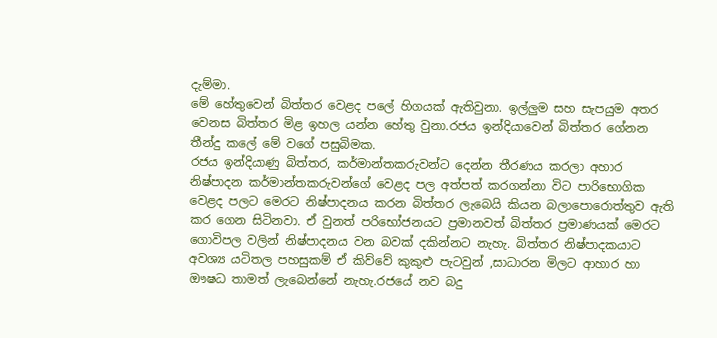දැම්මා.
මේ හේතුවෙන් බිත්තර වෙළද පලේ හිගයක් ඇතිවුනා. ඉල්ලුම සහ සැපයුම අතර වෙනස බිත්තර මිළ ඉහල යන්න හේතු වුනා.රජය ඉන්දියාවෙන් බිත්තර ගේනන තීන්දු කලේ මේ වගේ පසුබිමක.
රජය ඉන්දියාණු බිත්තර, කර්මාන්තකරුවන්ට දෙන්න තීරණය කරලා අහාර නිෂ්පාදන කර්මාන්තකරුවන්ගේ වෙළද පල අත්පත් කරගන්නා විට පාරිභොගික වෙළද පලට මෙරට නිෂ්පාදනය කරන බිත්තර ලැබෙයි කියන බලාපොරොත්තුව ඇති කර ගෙන සිටිනවා. ඒ වුනත් පරිභෝජනයට ප්‍රමානවත් බිත්තර ප්‍රමාණයක් මෙරට ගොවිපල වලින් නිෂ්පාදනය වන බවක් දකින්නට නැහැ. බිත්තර නිෂ්පාදකයාට අවශ්‍ය යටිතල පහසුකම් ඒ කිව්වේ කුකුළු පැටවුන් ,සාධාරන මිලට ආහාර හා ඖෂධ තාමත් ලැබෙන්නේ නැහැ.රජයේ නව බදු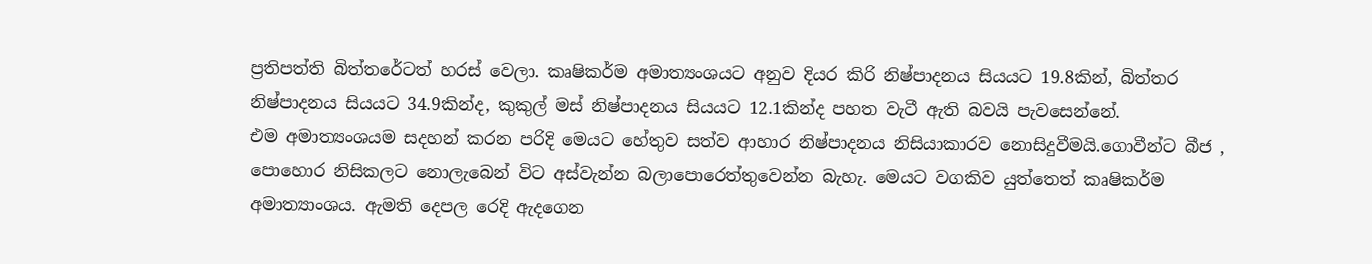ප්‍රතිපත්ති බිත්තරේටත් හරස් වෙලා. කෘෂිකර්ම අමාත්‍යංශයට අනුව දියර කිරි නිෂ්පාදනය සියයට 19.8කින්, බිත්තර නිෂ්පාදනය සියයට 34.9කින්ද, කුකුල් මස් නිෂ්පාදනය සියයට 12.1කින්ද පහත වැටී ඇති බවයි පැවසෙන්නේ.
එම අමාත්‍යංශයම සදහන් කරන පරිදි මෙයට හේතුව සත්ව ආහාර නිෂ්පාදනය නිසියාකාරව නොසිදුවීමයි.ගොවීන්ට බීජ , පොහොර නිසිකලට නොලැබෙන් විට අස්වැන්න බලාපොරෙත්තුවෙන්න බැහැ. මෙයට වගකිව යුත්තෙත් කෘෂිකර්ම අමාත්‍යාංශය. ඇමති දෙපල රෙදි ඇදගෙන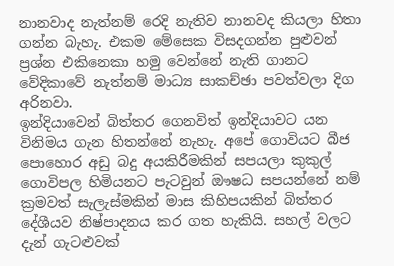නානවාද නැත්නම් රෙදි නැතිව නානවද කියලා හිතා ගන්න බැහැ. එකම මේසෙක විසදගන්න පුළුවන් ප්‍රශ්න එකිනෙකා හමු වෙන්නේ නැති ගානට වේදිකාවේ නැත්නම් මාධ්‍ය සාකච්ඡා පවත්වලා දිග අරිනවා.
ඉන්දියාවෙන් බිත්තර ගෙනවිත් ඉන්දියාවට යන විනිමය ගැන හිතන්නේ නැහැ. අපේ ගොවියට බීජ පොහොර අඩු බදු අයකිරීමකින් සපයලා කුකුල් ගොවිපල හිමියනට පැටවුන් ඖෂධ සපයන්නේ නම් ක්‍රමවත් සැලැස්මකින් මාස කිහිපයකින් බිත්තර දේශීයව නිෂ්පාදනය කර ගත හැකියි. සහල් වලට දැන් ගැටළුවක්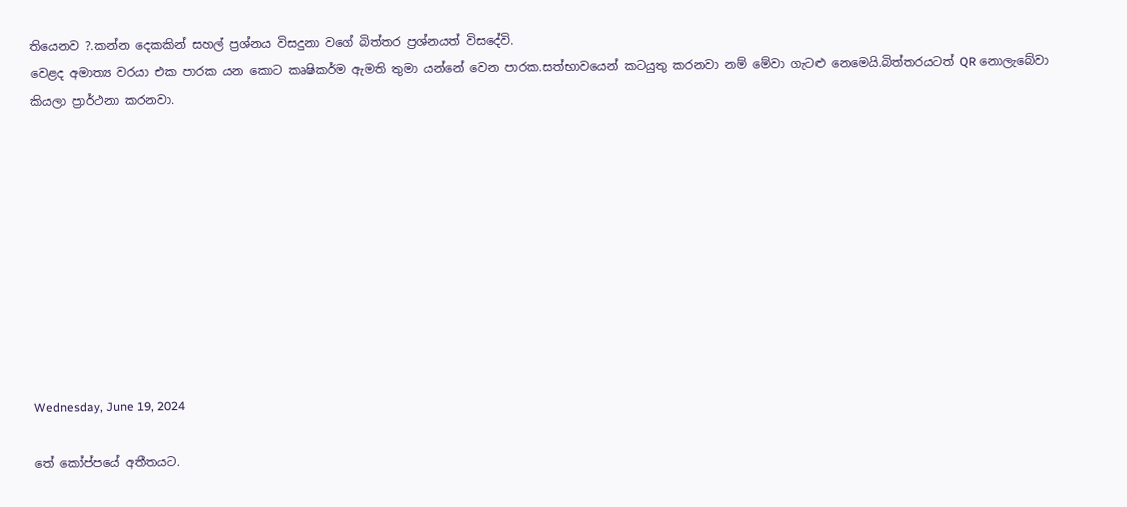තියෙනව ?.කන්න දෙකකින් සහල් ප්‍රශ්නය විසදුනා වගේ බිත්තර ප්‍රශ්නයත් විසදේවි.
වෙළද අමාත්‍ය වරයා එක පාරක යන කොට කෘෂිකර්ම ඇමති තුමා යන්නේ වෙන පාරක.සත්භාවයෙන් කටයුතු කරනවා නම් මේවා ගැටළු නෙමෙයි.බිත්තරයටත් QR නොලැබේවා කියලා ප්‍රාර්ථනා කරනවා.










Wednesday, June 19, 2024

තේ කෝප්පයේ අතීතයට.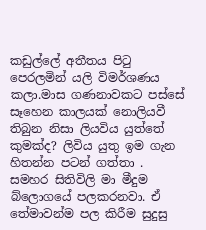කඩුල්ලේ අතීතය පිටු පෙරලමින් යලි විමර්ශණය කලා.මාස ගණනාවකට පස්සේ සෑහෙන කාලයක් නොලියවී තිබුන නිසා ලියවිය යුත්තේ කුමක්ද? ලිවිය යුතු ඉම ගැන හිතන්න පටන් ගත්තා . සමහර සිතිවිලි මා මීදුම බ්ලොගයේ පලකරනවා. ඒ තේමාවන්ම පල කිරීම සුදුසු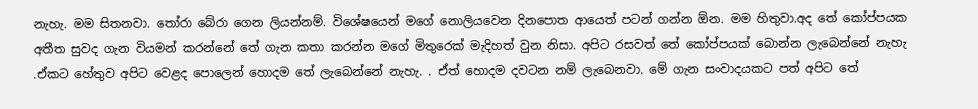නැහැ. මම සිතනවා. තෝරා බේරා ගෙන ලියන්නම්. විශේෂයෙන් මගේ නොලියවෙන දිනපොත ආයෙත් පටන් ගන්න ඕන. මම හිතුවා.අද තේ කෝප්පයක අතීත සුවද ගැන වියමන් කරන්නේ තේ ගැන කතා කරන්න මගේ මිතුරෙක් මැදිහත් වුන නිසා. අපිට රසවත් තේ කෝප්පයක් බොන්න ලැබෙන්නේ නැහැ .ඒකට හේතුව අපිට වෙළද පොලෙන් හොදම තේ ලැබෙන්නේ නැහැ. . ඒත් හොදම දවටන නම් ලැබෙනවා. මේ ගැන සංවාදයකට පත් අපිට තේ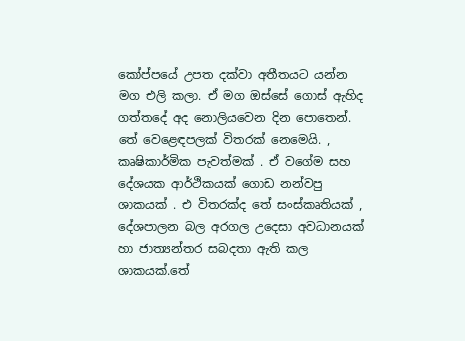කෝප්පයේ උපත දක්වා අතීතයට යන්න මග එලි කලා. ඒ මග ඔස්සේ ගොස් ඇහිද ගත්තදේ අද නොලියවෙන දින පොතෙන්.
තේ වෙළෙඳපලක් විතරක් නෙමෙයි. , කෘෂිකාර්මික පැවත්මක් . ඒ වගේම සහ දේශයක ආර්ථිකයක් ගොඩ නන්වපු ශාකයක් . එ විතරක්ද තේ සංස්‌කෘතියක් , දේශපාලන බල අරගල උදෙසා අවධානයක් හා ජාත්‍යන්තර සබදතා ඇති කල ශාකයක්.තේ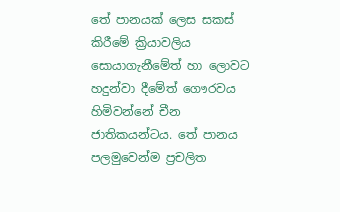තේ පානයක් ලෙස සකස් කිරීමේ ක්‍රියාවලිය සොයාගැනීමේත් හා ලොවට හදුන්වා දීමේත් ගෞරවය හිමිවන්නේ චීන ජාතිකයන්ටය. තේ පානය පලමුවෙන්ම ප්‍රචලිත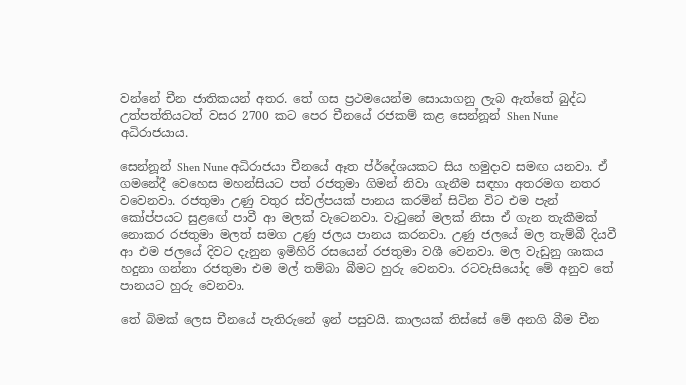වන්නේ චීන ජාතිකයන් අතර. තේ ගස ප්‍රථමයෙන්ම සොයාගනු ලැබ ඇත්තේ බුද්ධ උත්පත්තියටත් වසර 2700 කට පෙර චීනයේ රජකම් කළ සෙන්නූන් Shen Nune අධිරාජයාය.

සෙන්නූන් Shen Nune අධිරාජයා චීනයේ ඈත ප්ර්දේශයකට සිය හමුදාව සමඟ යනවා. ඒ ගමනේදී වෙහෙස මහන්සියට පත් රජතුමා ගිමන් නිවා ගැනීම සඳහා අතරමග නතර වවෙනවා. රජතුමා උණු වතුර ස්‌වල්පයක්‌ පානය කරමින් සිටින විට එම පැන් කෝප්පයට සුළඟේ පාවී ආ මලක්‌ වැටෙනවා. වැටුනේ මලක්‌ නිසා ඒ ගැන තැකීමක් නොකර රජතුමා මලත් සමග උණු ජලය පානය කරනවා. උණු ජලයේ මල තැම්බී දියවී ආ එම ජලයේ දිවට දැනුන ඉමිහිරි රසයෙන් රජතුමා වශී වෙනවා. මල වැඩුනු ශාකය හදුනා ගන්නා රජතුමා එම මල් තම්බා බීමට හුරු වෙනවා. රටවැසියෝද මේ අනුව තේ පානයට හුරු වෙනවා.

තේ බිමක්‌ ලෙස චීනයේ පැතිරුනේ ඉන් පසුවයි. කාලයක්‌ තිස්‌සේ මේ අනගි බීම චීන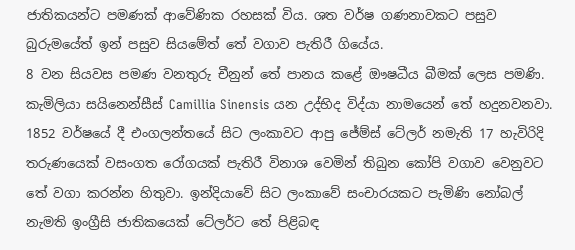ජාතිකයන්ට පමණක්‌ ආවේණික රහසක්‌ විය. ශත වර්ෂ ගණනාවකට පසුව බුරුමයේත් ඉන් පසුව සියමේත් තේ වගාව පැතිරී ගියේය.
8 වන සියවස පමණ වනතුරු චීනුන් තේ පානය කළේ ඖෂධීය බීමක්‌ ලෙස පමණි.
කැමිලියා සයිනෙන්සීස්‌ Camillia Sinensis යන උද්භිද විද්යා නාමයෙන් තේ හදුනවනවා.
1852 වර්ෂයේ දී එංගලන්තයේ සිට ලංකාවට ආපු ජේම්ස් ටේලර් නමැති 17 හැවිරිදි තරුණයෙක් වසංගත රෝගයක් පැතිරී විනාශ වෙමින් තිබුන කෝපි වගාව වෙනුවට තේ වගා කරන්න හිතුවා. ඉන්දියාවේ සිට ලංකාවේ සංචාරයකට පැමිණි නෝබල් නැමති ඉංග්‍රීසි ජාතිකයෙක් ටේලර්ට තේ පිළිබඳ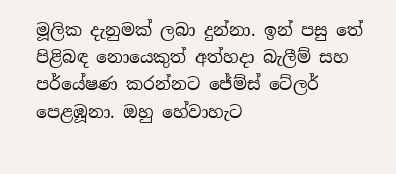මූලික දැනුමක් ලබා දුන්නා. ඉන් පසු තේ පිළිබඳ නොයෙකුත් අත්හදා බැලීම් සහ පර්යේෂණ කරන්නට ජේම්ස් ටේලර් පෙළඹූනා. ඔහු හේවාහැට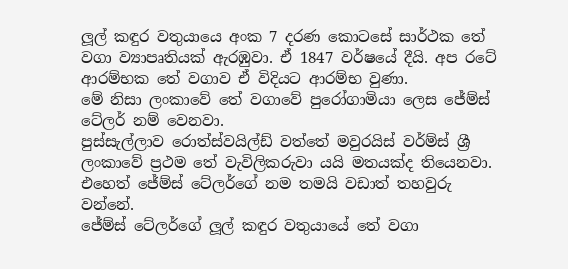ලූල් කඳුර වතුයායෙ අංක 7 දරණ කොටසේ සාර්ථක තේ වගා ව්‍යාපෘතියක් ඇරඹුවා. ඒ 1847 වර්ෂයේ දීයි. අප රටේ ආරම්භක තේ වගාව ඒ විදියට ආරම්භ වුණා.
මේ නිසා ලංකාවේ තේ වගාවේ පුරෝගාමියා ලෙස ජේම්ස් ටේලර් නම් වෙනවා.
පුස්‌සැල්ලාව රොත්ස්‌වයිල්ඩ් වත්තේ මවුරයිස්‌ වර්ම්ස්‌ ශ්‍රී ලංකාවේ ප්‍රථම තේ වැවිලිකරුවා යයි මතයක්ද තියෙනවා. එහෙත් ජේම්ස් ටේලර්ගේ නම තමයි වඩාත් තහවුරු වන්නේ.
ජේම්ස් ටේලර්ගේ ලූල් කඳුර වතුයායේ තේ වගා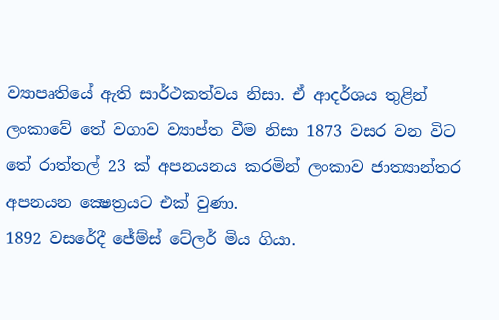ව්‍යාපෘතියේ ඇති සාර්ථකත්වය නිසා. ඒ ආදර්ශය තුළින් ලංකාවේ තේ වගාව ව්‍යාප්ත වීම නිසා 1873 වසර වන විට තේ රාත්තල් 23 ක් අපනයනය කරමින් ලංකාව ජාත්‍යාන්තර අපනයන ක්‍ෂෙත්‍රයට එක් වුණා.
1892 වසරේදී ජේම්ස් ටේලර් මිය ගියා.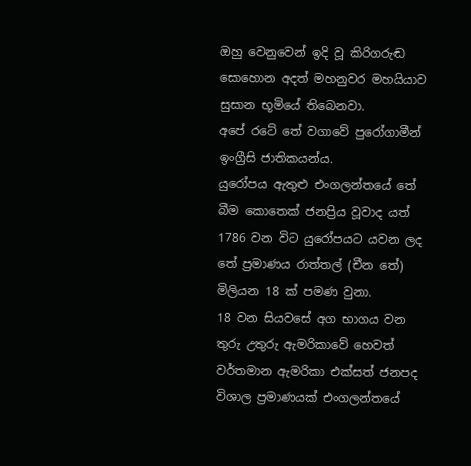ඔහු වෙනුවෙන් ඉදි වූ කිරිගරුඬ සොහොන අදත් මහනුවර මහයියාව සුසාන භූමියේ තිබෙනවා.
අපේ රටේ තේ වගාවේ පුරෝගාමීන් ඉංග්‍රීසි ජාතිකයන්ය.
යුරෝපය ඇතුළු එංගලන්තයේ තේ බීම කොතෙක්‌ ජනප්‍රිය වූවාද යත් 1786 වන විට යුරෝපයට යවන ලද තේ ප්‍රමාණය රාත්තල් (චීන තේ) මිලියන 18 ක්‌ පමණ වුනා.
18 වන සියවසේ අග භාගය වන තුරු උතුරු ඇමරිකාවේ හෙවත් වර්තමාන ඇමරිකා එක්‌සත් ජනපද විශාල ප්‍රමාණයක්‌ එංගලන්තයේ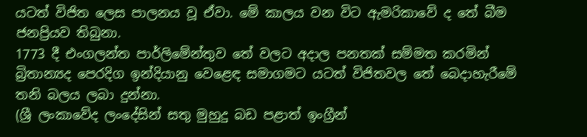යටත් විජිත ලෙස පාලනය වූ ඒවා. මේ කාලය වන විට ඇමරිකාවේ ද තේ බීම ජනප්‍රියව තිබුනා.
1773 දී එංගලන්ත පාර්ලිමේන්තුව තේ වලට අදාල පනතක්‌ සම්මත කරමින් බ්‍රිතාන්‍යද පෙරදිග ඉන්දියානු වෙළෙඳ සමාගමට යටත් විජිතවල තේ බෙදාහැරීමේ තනි බලය ලබා දුන්නා.
(ශ්‍රී ලංකාවේද ලංදේසින් සතු මුහුදු බඩ පළාත් ඉංග්‍රීන්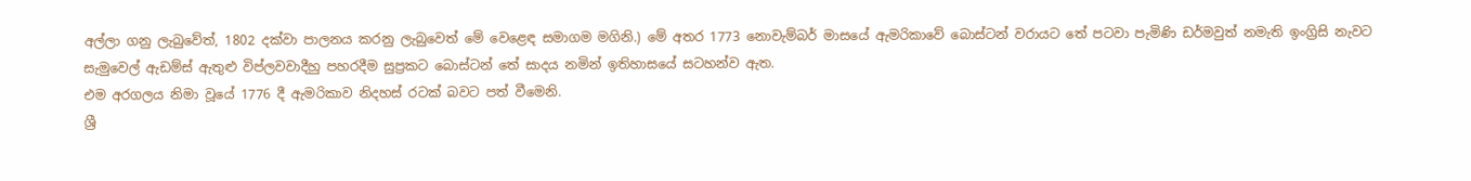අල්ලා ගනු ලැබුවේත්, 1802 දක්‌වා පාලනය කරනු ලැබුවෙත් මේ වෙළෙඳ සමාගම මගිනි.) මේ අතර 1773 නොවැම්බර් මාසයේ ඇමරිකාවේ බොස්‌ටන් වරායට තේ පටවා පැමිණි ඩර්මවුත් නමැති ඉංග්‍රිසි නැවට සැමුවෙල් ඇඩම්ස්‌ ඇතුළු විප්ලවවාදීහු පහරදීම සුප්‍රකට බොස්‌ටන් තේ සාදය නමින් ඉතිහාසයේ සටහන්ව ඇත.
එම අරගලය නිමා වූයේ 1776 දී ඇමරිකාව නිදහස්‌ රටක්‌ බවට පත් වීමෙනි.
ශ්‍රී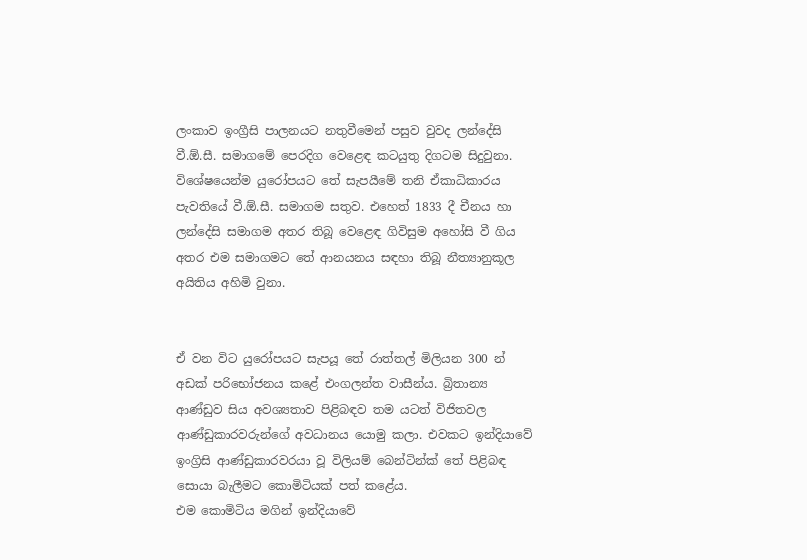ලංකාව ඉංග්‍රීසි පාලනයට නතුවීමෙන් පසුව වුවද ලන්දේසි වී.ඕ.සී. සමාගමේ පෙරදිග වෙළෙඳ කටයුතු දිගටම සිදුවුනා. විශේෂයෙන්ම යුරෝපයට තේ සැපයීමේ තනි ඒකාධිකාරය පැවතියේ වී.ඕ.සී. සමාගම සතුව. එහෙත් 1833 දී චීනය හා ලන්දේසි සමාගම අතර තිබූ වෙළෙඳ ගිවිසුම අහෝසි වී ගිය අතර එම සමාගමට තේ ආනයනය සඳහා තිබූ නීත්‍යානුකූල අයිතිය අහිමි වුනා.


ඒ වන විට යුරෝපයට සැපයූ තේ රාත්තල් මිලියන 300 න් අඩක්‌ පරිභෝජනය කළේ එංගලන්ත වාසීන්ය. බ්‍රිතාන්‍ය ආණ්‌ඩුව සිය අවශ්‍යතාව පිළිබඳව තම යටත් විජිතවල ආණ්‌ඩුකාරවරුන්ගේ අවධානය යොමු කලා. එවකට ඉන්දියාවේ ඉංග්‍රිසි ආණ්‌ඩුකාරවරයා වූ විලියම් බෙන්ටින්ක්‌ තේ පිළිබඳ සොයා බැලීමට කොමිටියක්‌ පත් කළේය.
එම කොමිටිය මගින් ඉන්දියාවේ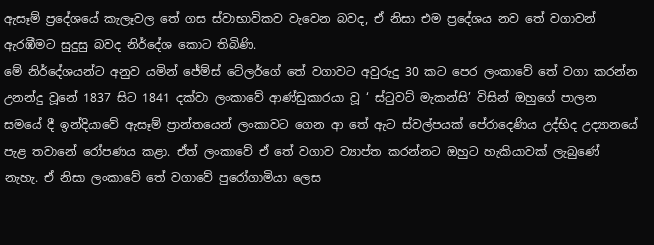ඇසෑම් ප්‍රදේශයේ කැලෑවල තේ ගස ස්‌වාභාවිකව වැවෙන බවද, ඒ නිසා එම ප්‍රදේශය නව තේ වගාවන් ඇරඹීමට සුදුසු බවද නිර්දේශ කොට තිබිණි.
මේ නිර්දේශයන්ට අනුව යමින් ජේම්ස් ටේලර්ගේ තේ වගාවට අවුරුදු 30 කට පෙර ලංකාවේ තේ වගා කරන්න උනන්දු වූනේ 1837 සිට 1841 දක්වා ලංකාවේ ආණ්ඩුකාරයා වූ ‘ ස්ටුවට් මැකන්සි’ විසින් ඔහුගේ පාලන සමයේ දී ඉන්දියාවේ ඇසෑම් ප්‍රාන්තයෙන් ලංකාවට ගෙන ආ තේ ඇට ස්වල්පයක් පේරාදෙණිය උද්භිද උද්‍යානයේ පැළ තවානේ රෝපණය කළා. ඒත් ලංකාවේ ඒ තේ වගාව ව්‍යාප්ත කරන්නට ඔහුට හැකියාවක් ලැබුණේ නැහැ. ඒ නිසා ලංකාවේ තේ වගාවේ පුරෝගාමියා ලෙස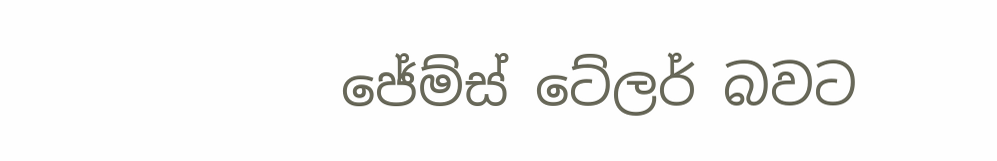ජේම්ස් ටේලර් බවට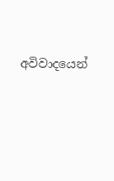අවිවාදයෙන්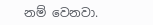නම් වෙනවා.